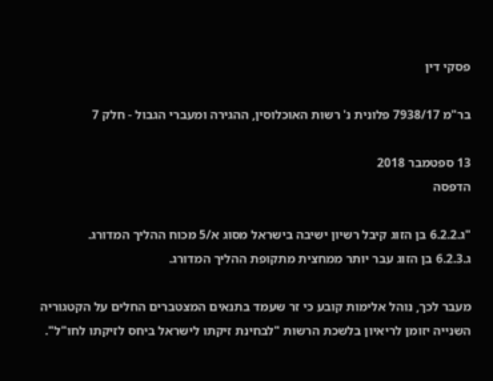פסקי דין

בר"מ 7938/17 פלונית נ' רשות האוכלוסין, ההגירה ומעברי הגבול - חלק 7

13 ספטמבר 2018
הדפסה

"ג.6.2.2 בן הזוג קיבל רשיון ישיבה בישראל מסוג א/5 מכוח ההליך המדורג.
ג.6.2.3 בן הזוג עבר יותר ממחצית מתקופת ההליך המדורג.

מעבר לכך, נוהל אלימות קובע כי זר שעמד בתנאים המצטברים החלים על הקטגוריה השנייה יזומן לריאיון בלשכת הרשות "לבחינת זיקתו לישראל ביחס לזיקתו לחו"ל".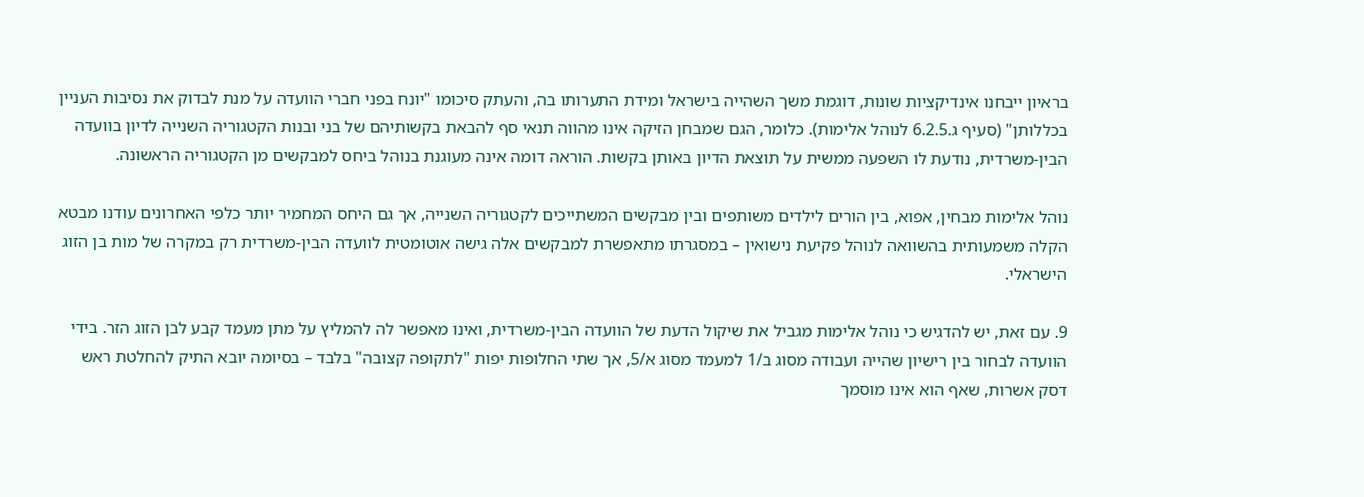בראיון ייבחנו אינדיקציות שונות, דוגמת משך השהייה בישראל ומידת התערותו בה, והעתק סיכומו "יונח בפני חברי הוועדה על מנת לבדוק את נסיבות העניין בכללותן" (סעיף ג.6.2.5 לנוהל אלימות). כלומר, הגם שמבחן הזיקה אינו מהווה תנאי סף להבאת בקשותיהם של בני ובנות הקטגוריה השנייה לדיון בוועדה הבין-משרדית, נודעת לו השפעה ממשית על תוצאת הדיון באותן בקשות. הוראה דומה אינה מעוגנת בנוהל ביחס למבקשים מן הקטגוריה הראשונה.

נוהל אלימות מבחין, אפוא, בין הורים לילדים משותפים ובין מבקשים המשתייכים לקטגוריה השנייה, אך גם היחס המחמיר יותר כלפי האחרונים עודנו מבטא הקלה משמעותית בהשוואה לנוהל פקיעת נישואין – במסגרתו מתאפשרת למבקשים אלה גישה אוטומטית לוועדה הבין-משרדית רק במקרה של מות בן הזוג הישראלי.

9. עם זאת, יש להדגיש כי נוהל אלימות מגביל את שיקול הדעת של הוועדה הבין-משרדית, ואינו מאפשר לה להמליץ על מתן מעמד קבע לבן הזוג הזר. בידי הוועדה לבחור בין רישיון שהייה ועבודה מסוג ב/1 למעמד מסוג א/5, אך שתי החלופות יפות "לתקופה קצובה" בלבד – בסיומה יובא התיק להחלטת ראש דסק אשרות, שאף הוא אינו מוסמך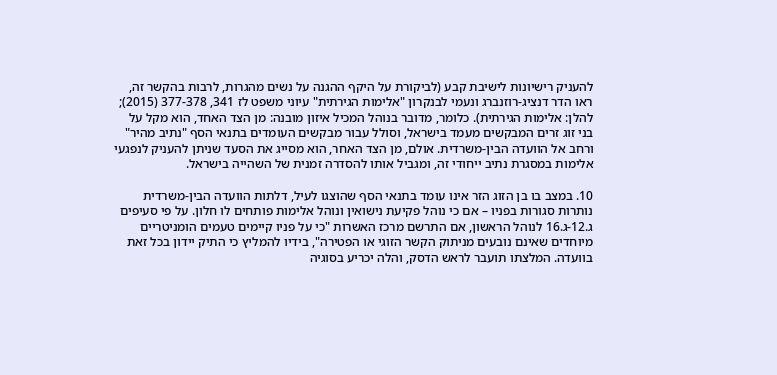להעניק רישיונות לישיבת קבע (לביקורת על היקף ההגנה על נשים מהגרות, לרבות בהקשר זה, ראו הדר דנציג-רוזנברג ונעמי לבנקרון "אלימות הגירתית" עיוני משפט לז 341, 377-378 (2015); להלן: אלימות הגירתית). כלומר, מדובר בנוהל המכיל איזון מובנה: מן הצד האחד, הוא מקל על בני זוג זרים המבקשים מעמד בישראל, וסולל עבור מבקשים העומדים בתנאי הסף "נתיב מהיר" ורחב אל הוועדה הבין-משרדית. אולם, מן הצד האחר, הוא מסייג את הסעד שניתן להעניק לנפגעי אלימות במסגרת נתיב ייחודי זה, ומגביל אותו להסדרה זמנית של השהייה בישראל.

10. במצב בו בן הזוג הזר אינו עומד בתנאי הסף שהוצגו לעיל, דלתות הוועדה הבין-משרדית נותרות סגורות בפניו – אם כי נוהל פקיעת נישואין ונוהל אלימות פותחים לו חלון. על פי סעיפים ג.12-ג.16 לנוהל הראשון, אם התרשם מרכז האשרות "כי על פניו קיימים טעמים הומניטריים מיוחדים שאינם נובעים מניתוק הקשר הזוגי או הפטירה", בידיו להמליץ כי התיק יידון בכל זאת בוועדה. המלצתו תועבר לראש הדסק, והלה יכריע בסוגיה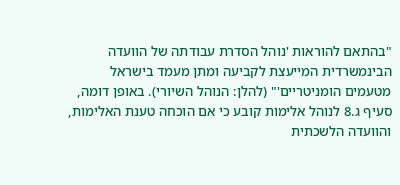"בהתאם להוראות 'נוהל הסדרת עבודתה של הוועדה הבינמשרדית המייעצת לקביעה ומתן מעמד בישראל מטעמים הומניטריים'" (להלן: הנוהל השיורי). באופן דומה, סעיף ג.8 לנוהל אלימות קובע כי אם הוכחה טענת האלימות, והוועדה הלשכתית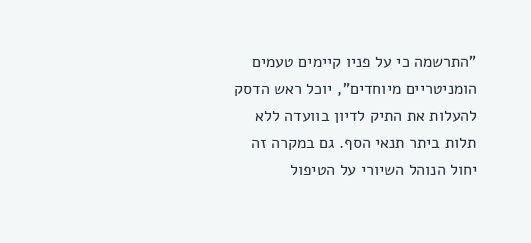"התרשמה כי על פניו קיימים טעמים הומניטריים מיוחדים", יוכל ראש הדסק להעלות את התיק לדיון בוועדה ללא תלות ביתר תנאי הסף. גם במקרה זה יחול הנוהל השיורי על הטיפול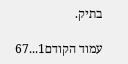בתיק.

עמוד הקודם1...67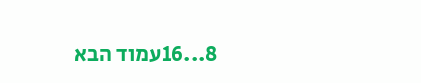8...16עמוד הבא